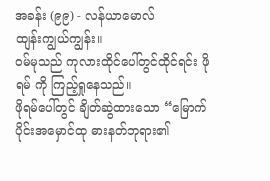အခန်း (၉၉) - လန်ယာမောလ်
ထျန်းကျွယ်ကျွန်း။
ဝမ်မုသည် ကုလားထိုင်ပေါ်တွင်ထိုင်ရင်း ဖိုရမ် ကို ကြည့်ရှုနေသည်။
ဖိုရမ်ပေါ်တွင် ချိတ်ဆွဲထားသော “မြောက်ပိုင်းအမှောင်ထု ဓားနတ်ဘုရား၏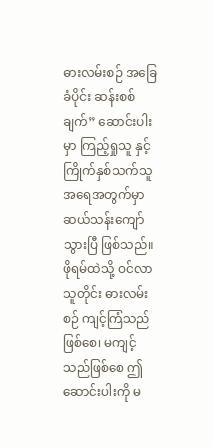ဓားလမ်းစဉ် အခြေခံပိုင်း ဆန်းစစ်ချက်” ဆောင်းပါးမှာ ကြည့်ရှုသူ နှင့် ကြိုက်နှစ်သက်သူ အရေအတွက်မှာ ဆယ်သန်းကျော်သွားပြီ ဖြစ်သည်။ ဖိုရမ်ထဲသို့ ဝင်လာသူတိုင်း ဓားလမ်းစဉ် ကျင့်ကြံသည်ဖြစ်စေ၊ မကျင့်သည်ဖြစ်စေ ဤဆောင်းပါးကို မ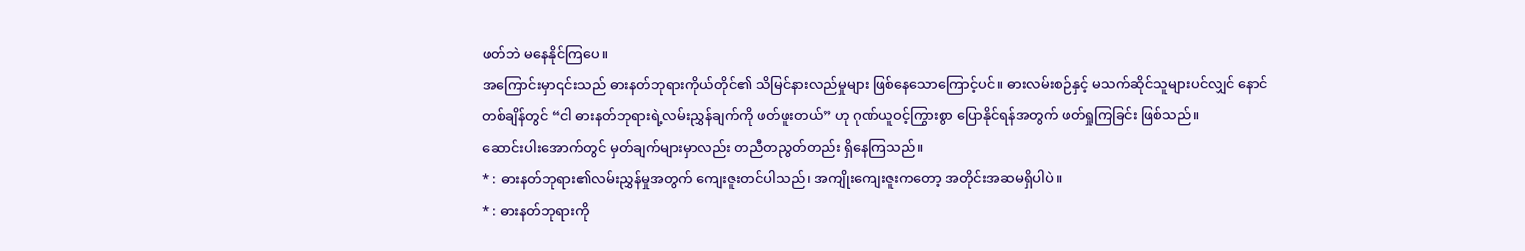ဖတ်ဘဲ မနေနိုင်ကြပေ။
အကြောင်းမှာ၎င်းသည် ဓားနတ်ဘုရားကိုယ်တိုင်၏ သိမြင်နားလည်မှုများ ဖြစ်နေသောကြောင့်ပင်။ ဓားလမ်းစဉ်နှင့် မသက်ဆိုင်သူများပင်လျှင် နောင်တစ်ချိန်တွင် “ငါ ဓားနတ်ဘုရားရဲ့လမ်းညွှန်ချက်ကို ဖတ်ဖူးတယ်” ဟု ဂုဏ်ယူဝင့်ကြွားစွာ ပြောနိုင်ရန်အတွက် ဖတ်ရှုကြခြင်း ဖြစ်သည်။
ဆောင်းပါးအောက်တွင် မှတ်ချက်များမှာလည်း တညီတညွတ်တည်း ရှိနေကြသည်။
* : ဓားနတ်ဘုရား၏လမ်းညွှန်မှုအတွက် ကျေးဇူးတင်ပါသည်၊ အကျိုးကျေးဇူးကတော့ အတိုင်းအဆမရှိပါပဲ။
* : ဓားနတ်ဘုရားကို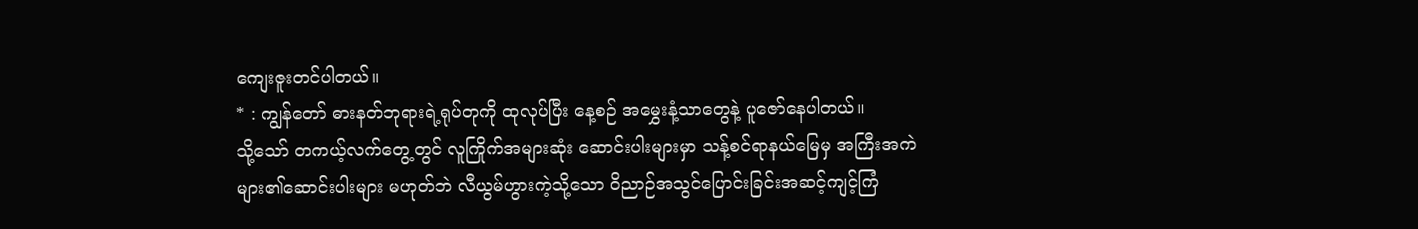ကျေးဇူးတင်ပါတယ်။
* : ကျွန်တော် ဓားနတ်ဘုရားရဲ့ရုပ်တုကို ထုလုပ်ပြီး နေ့စဉ် အမွှေးနံ့သာတွေနဲ့ ပူဇော်နေပါတယ်။
သို့သော် တကယ့်လက်တွေ့တွင် လူကြိုက်အများဆုံး ဆောင်းပါးများမှာ သန့်စင်ရာနယ်မြေမှ အကြီးအကဲများ၏ဆောင်းပါးများ မဟုတ်ဘဲ လီယွမ်ဟွားကဲ့သို့သော ဝိညာဉ်အသွင်ပြောင်းခြင်းအဆင့်ကျင့်ကြံ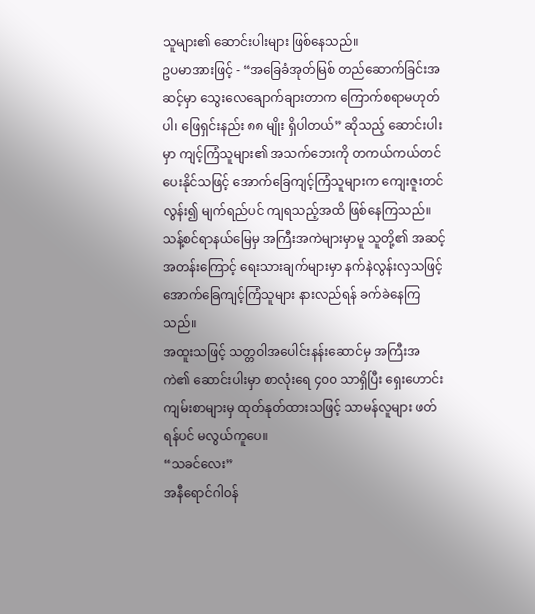သူများ၏ ဆောင်းပါးများ ဖြစ်နေသည်။
ဥပမာအားဖြင့် - “အခြေခံအုတ်မြစ် တည်ဆောက်ခြင်းအဆင့်မှာ သွေးလေချောက်ချားတာက ကြောက်စရာမဟုတ်ပါ၊ ဖြေရှင်းနည်း ၈၈ မျိုး ရှိပါတယ်” ဆိုသည့် ဆောင်းပါးမှာ ကျင့်ကြံသူများ၏ အသက်ဘေးကို တကယ်ကယ်တင်ပေးနိုင်သဖြင့် အောက်ခြေကျင့်ကြံသူများက ကျေးဇူးတင်လွန်း၍ မျက်ရည်ပင် ကျရသည့်အထိ ဖြစ်နေကြသည်။
သန့်စင်ရာနယ်မြေမှ အကြီးအကဲများမှာမူ သူတို့၏ အဆင့်အတန်းကြောင့် ရေးသားချက်များမှာ နက်နဲလွန်းလှသဖြင့် အောက်ခြေကျင့်ကြံသူများ နားလည်ရန် ခက်ခဲနေကြသည်။
အထူးသဖြင့် သတ္တဝါအပေါင်းနန်းဆောင်မှ အကြီးအကဲ၏ ဆောင်းပါးမှာ စာလုံးရေ ၄၀၀ သာရှိပြီး ရှေးဟောင်းကျမ်းစာများမှ ထုတ်နုတ်ထားသဖြင့် သာမန်လူများ ဖတ်ရန်ပင် မလွယ်ကူပေ။
“သခင်လေး”
အနီရောင်ဂါဝန်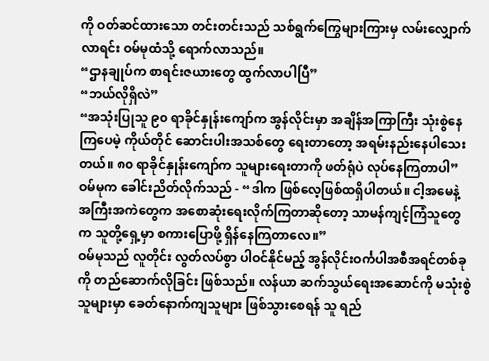ကို ဝတ်ဆင်ထားသော တင်းတင်းသည် သစ်ရွက်ကြွေများကြားမှ လမ်းလျှောက်လာရင်း ဝမ်မုထံသို့ ရောက်လာသည်။
“ဌာနချုပ်က စာရင်းဇယားတွေ ထွက်လာပါပြီ”
“ဘယ်လိုရှိလဲ”
“အသုံးပြုသူ ၉၀ ရာခိုင်နှုန်းကျော်က အွန်လိုင်းမှာ အချိန်အကြာကြီး သုံးစွဲနေကြပေမဲ့ ကိုယ်တိုင် ဆောင်းပါးအသစ်တွေ ရေးတာတော့ အရမ်းနည်းနေပါသေးတယ်။ ၈၀ ရာခိုင်နှုန်းကျော်က သူများရေးတာကို ဖတ်ရုံပဲ လုပ်နေကြတာပါ”
ဝမ်မုက ခေါင်းညိတ်လိုက်သည် - “ဒါက ဖြစ်လေ့ဖြစ်ထရှိပါတယ်။ ငါ့အမေနဲ့ အကြီးအကဲတွေက အစောဆုံးရေးလိုက်ကြတာဆိုတော့ သာမန်ကျင့်ကြံသူတွေက သူတို့ရှေ့မှာ စကားပြောဖို့ ရှိန်နေကြတာလေ။”
ဝမ်မုသည် လူတိုင်း လွတ်လပ်စွာ ပါဝင်နိုင်မည့် အွန်လိုင်းဝင်္ကပါအစီအရင်တစ်ခုကို တည်ဆောက်လိုခြင်း ဖြစ်သည်။ လန်ယာ ဆက်သွယ်ရေးအဆောင်ကို မသုံးစွဲသူများမှာ ခေတ်နောက်ကျသူများ ဖြစ်သွားစေရန် သူ ရည်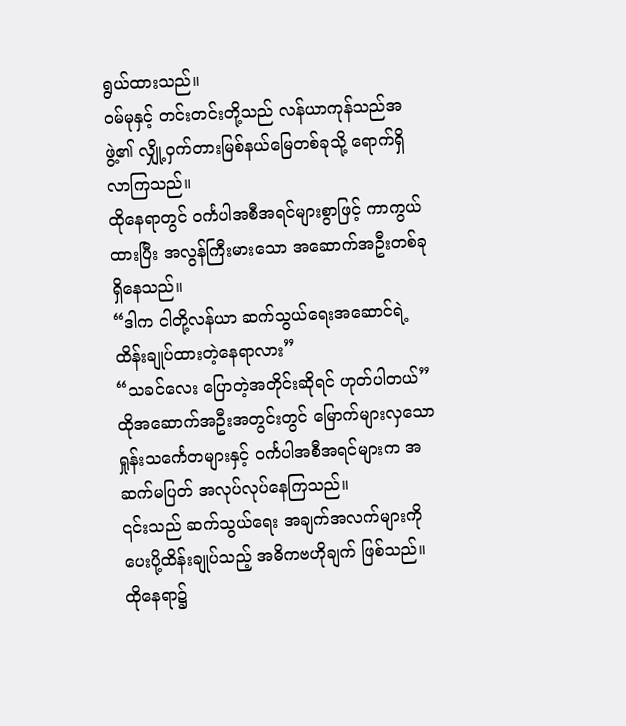ရွယ်ထားသည်။
ဝမ်မုနှင့် တင်းတင်းတို့သည် လန်ယာကုန်သည်အဖွဲ့၏ လျှို့ဝှက်တားမြစ်နယ်မြေတစ်ခုသို့ ရောက်ရှိလာကြသည်။
ထိုနေရာတွင် ဝင်္ကပါအစီအရင်များစွာဖြင့် ကာကွယ်ထားပြီး အလွန်ကြီးမားသော အဆောက်အဦးတစ်ခု ရှိနေသည်။
“ဒါက ငါတို့လန်ယာ ဆက်သွယ်ရေးအဆောင်ရဲ့ ထိန်းချုပ်ထားတဲ့နေရာလား”
“သခင်လေး ပြောတဲ့အတိုင်းဆိုရင် ဟုတ်ပါတယ်”
ထိုအဆောက်အဦးအတွင်းတွင် မြောက်များလှသော ရှုန်းသင်္ကေတများနှင့် ဝင်္ကပါအစီအရင်များက အဆက်မပြတ် အလုပ်လုပ်နေကြသည်။
၎င်းသည် ဆက်သွယ်ရေး အချက်အလက်များကို ပေးပို့ထိန်းချုပ်သည့် အဓိကဗဟိုချက် ဖြစ်သည်။
ထိုနေရာ၌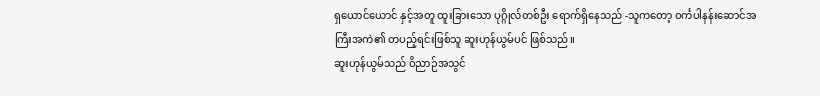ရှယောင်ယောင် နှင့်အတူ ထူးခြားသော ပုဂ္ဂိုလ်တစ်ဦး ရောက်ရှိနေသည် -သူကတော့ ဝင်္ကပါနန်းဆောင်အကြီးအကဲ၏ တပည့်ရင်းဖြစ်သူ ဆူးဟုန်ယွမ်ပင် ဖြစ်သည်။
ဆူးဟုန်ယွမ်သည် ဝိညာဉ်အသွင်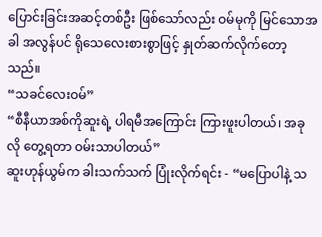ပြောင်းခြင်းအဆင့်တစ်ဦး ဖြစ်သော်လည်း ဝမ်မုကို မြင်သောအခါ အလွန်ပင် ရိုသေလေးစားစွာဖြင့် နှုတ်ဆက်လိုက်တော့သည်။
“သခင်လေးဝမ်”
“စီနီယာအစ်ကိုဆူးရဲ့ ပါရမီအကြောင်း ကြားဖူးပါတယ်၊ အခုလို တွေ့ရတာ ဝမ်းသာပါတယ်”
ဆူးဟုန်ယွမ်က ခါးသက်သက် ပြုံးလိုက်ရင်း - “မပြောပါနဲ့ သ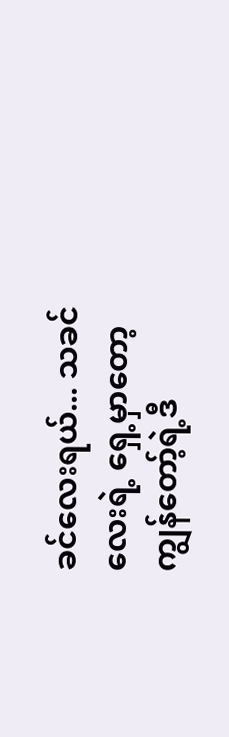ခင်လေးရယ်... သခင်လေးရဲ့ ရှေ့မှာတော့ ကျွန်တော့်ရဲ့ဒီ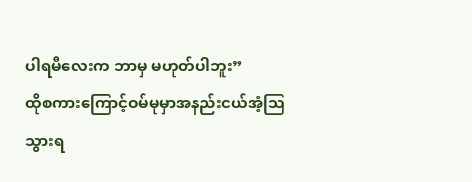ပါရမီလေးက ဘာမှ မဟုတ်ပါဘူး”
ထိုစကားကြောင့်ဝမ်မုမှာအနည်းငယ်အံ့ဩသွားရ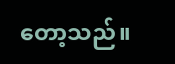တော့သည်။